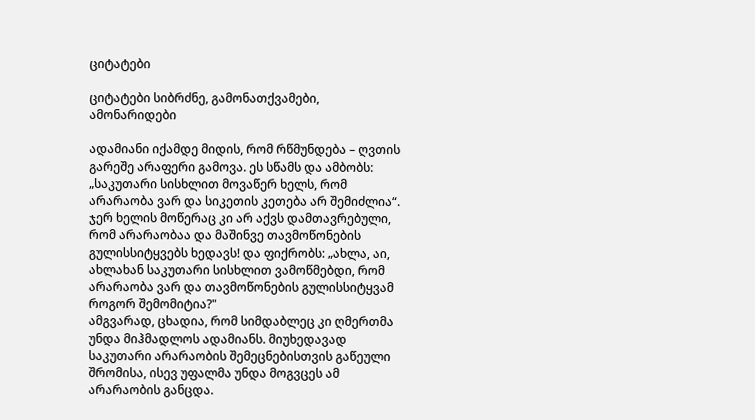ციტატები

ციტატები სიბრძნე, გამონათქვამები, ამონარიდები

ადამიანი იქამდე მიდის, რომ რწმუნდება – ღვთის გარეშე არაფერი გამოვა. ეს სწამს და ამბობს: „საკუთარი სისხლით მოვაწერ ხელს, რომ არარაობა ვარ და სიკეთის კეთება არ შემიძლია“. ჯერ ხელის მოწერაც კი არ აქვს დამთავრებული, რომ არარაობაა და მაშინვე თავმოწონების გულისსიტყვებს ხედავს! და ფიქრობს: „ახლა, აი, ახლახან საკუთარი სისხლით ვამოწმებდი, რომ არარაობა ვარ და თავმოწონების გულისსიტყვამ როგორ შემომიტია?"
ამგვარად, ცხადია, რომ სიმდაბლეც კი ღმერთმა უნდა მიჰმადლოს ადამიანს. მიუხედავად საკუთარი არარაობის შემეცნებისთვის გაწეული შრომისა, ისევ უფალმა უნდა მოგვცეს ამ არარაობის განცდა.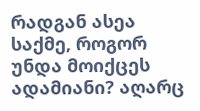რადგან ასეა საქმე, როგორ უნდა მოიქცეს ადამიანი? აღარც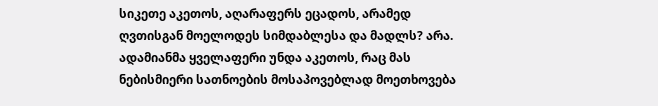სიკეთე აკეთოს, აღარაფერს ეცადოს, არამედ ღვთისგან მოელოდეს სიმდაბლესა და მადლს? არა. ადამიანმა ყველაფერი უნდა აკეთოს, რაც მას ნებისმიერი სათნოების მოსაპოვებლად მოეთხოვება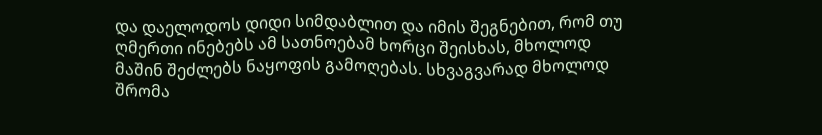და დაელოდოს დიდი სიმდაბლით და იმის შეგნებით, რომ თუ ღმერთი ინებებს ამ სათნოებამ ხორცი შეისხას, მხოლოდ მაშინ შეძლებს ნაყოფის გამოღებას. სხვაგვარად მხოლოდ შრომა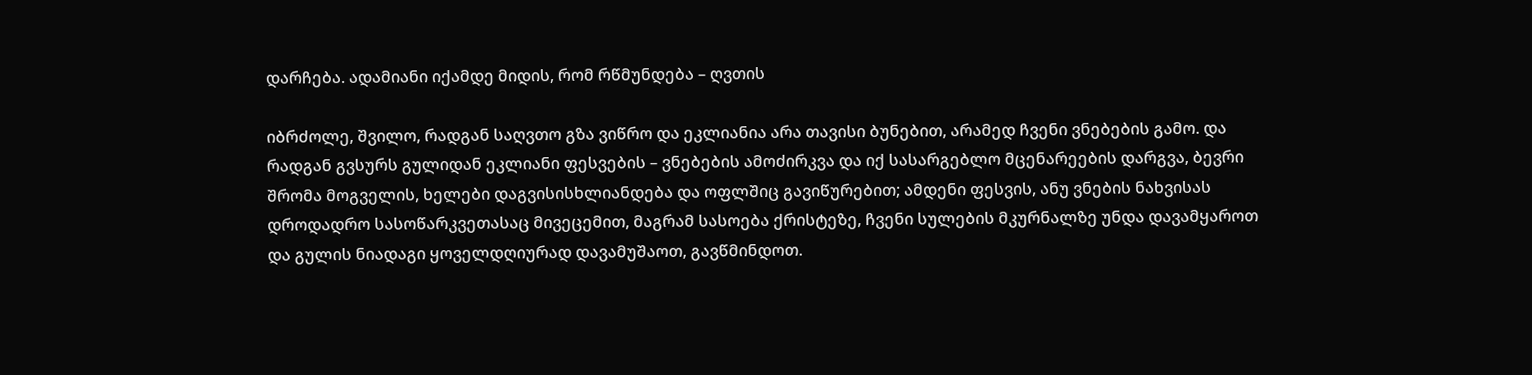დარჩება. ადამიანი იქამდე მიდის, რომ რწმუნდება – ღვთის

იბრძოლე, შვილო, რადგან საღვთო გზა ვიწრო და ეკლიანია არა თავისი ბუნებით, არამედ ჩვენი ვნებების გამო. და რადგან გვსურს გულიდან ეკლიანი ფესვების – ვნებების ამოძირკვა და იქ სასარგებლო მცენარეების დარგვა, ბევრი შრომა მოგველის, ხელები დაგვისისხლიანდება და ოფლშიც გავიწურებით; ამდენი ფესვის, ანუ ვნების ნახვისას დროდადრო სასოწარკვეთასაც მივეცემით, მაგრამ სასოება ქრისტეზე, ჩვენი სულების მკურნალზე უნდა დავამყაროთ და გულის ნიადაგი ყოველდღიურად დავამუშაოთ, გავწმინდოთ.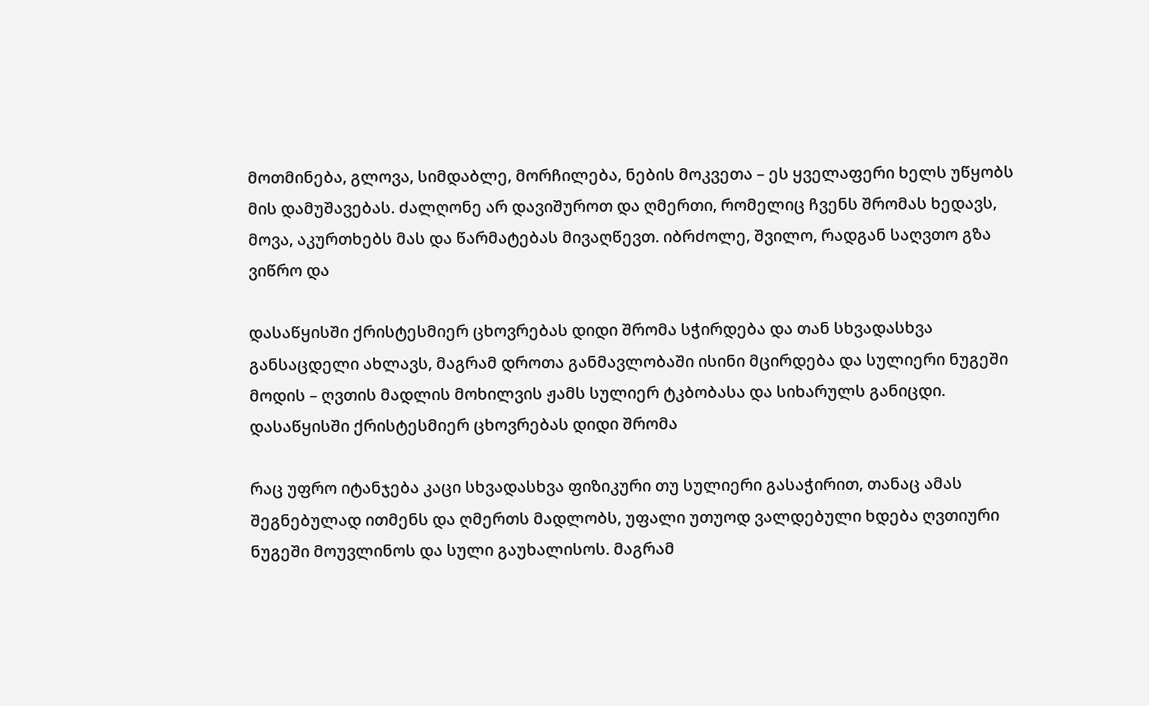მოთმინება, გლოვა, სიმდაბლე, მორჩილება, ნების მოკვეთა – ეს ყველაფერი ხელს უწყობს მის დამუშავებას. ძალღონე არ დავიშუროთ და ღმერთი, რომელიც ჩვენს შრომას ხედავს, მოვა, აკურთხებს მას და წარმატებას მივაღწევთ. იბრძოლე, შვილო, რადგან საღვთო გზა ვიწრო და

დასაწყისში ქრისტესმიერ ცხოვრებას დიდი შრომა სჭირდება და თან სხვადასხვა განსაცდელი ახლავს, მაგრამ დროთა განმავლობაში ისინი მცირდება და სულიერი ნუგეში მოდის – ღვთის მადლის მოხილვის ჟამს სულიერ ტკბობასა და სიხარულს განიცდი. დასაწყისში ქრისტესმიერ ცხოვრებას დიდი შრომა

რაც უფრო იტანჯება კაცი სხვადასხვა ფიზიკური თუ სულიერი გასაჭირით, თანაც ამას შეგნებულად ითმენს და ღმერთს მადლობს, უფალი უთუოდ ვალდებული ხდება ღვთიური ნუგეში მოუვლინოს და სული გაუხალისოს. მაგრამ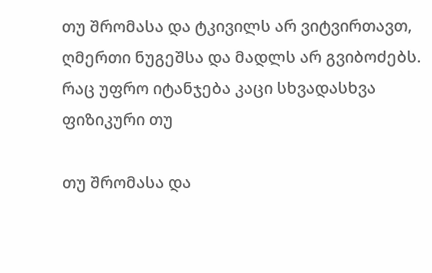თუ შრომასა და ტკივილს არ ვიტვირთავთ, ღმერთი ნუგეშსა და მადლს არ გვიბოძებს. რაც უფრო იტანჯება კაცი სხვადასხვა ფიზიკური თუ

თუ შრომასა და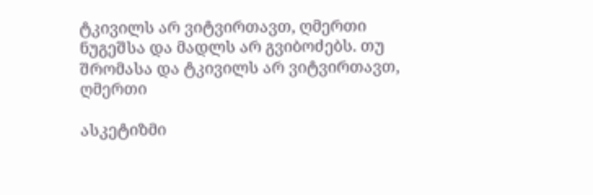ტკივილს არ ვიტვირთავთ, ღმერთი ნუგეშსა და მადლს არ გვიბოძებს. თუ შრომასა და ტკივილს არ ვიტვირთავთ, ღმერთი

ასკეტიზმი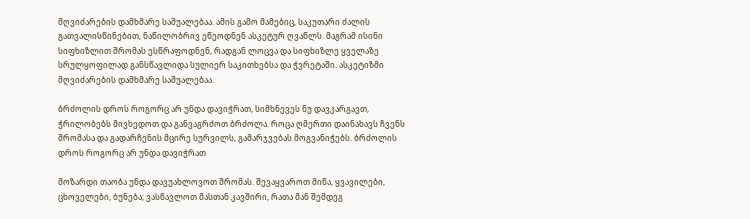მღვიძარების დამხმარე საშუალებაა. ამის გამო მამებიც, საკუთარი ძალის გათვალისწინებით, ნაწილობრივ ეწეოდნენ ასკეტურ ღვაწლს. მაგრამ ისინი სიფხიზლით შრომას ესწრაფოდნენ, რადგან ლოცვა და სიფხიზლე ყველაზე სრულყოფილად განსწავლიდა სულიერ საკითხებსა და ჭვრეტაში. ასკეტიზმი მღვიძარების დამხმარე საშუალებაა.

ბრძოლის დროს როგორც არ უნდა დავიჭრათ, სიმხნევეს ნუ დავკარგავთ, ჭრილობებს მივხედოთ და განვაგრძოთ ბრძოლა. როცა ღმერთი დაინახავს ჩვენს შრომასა და გადარჩენის მცირე სურვილს, გამარჯვებას მოგვანიჭებს. ბრძოლის დროს როგორც არ უნდა დავიჭრათ

მოზარდი თაობა უნდა დავუახლოვოთ შრომას. შევაყვაროთ მიწა, ყვავილები, ცხოველები, ბუნება; ვასწავლოთ მასთან კავშირი, რათა მან შემდეგ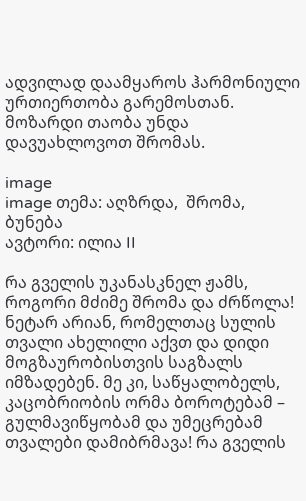ადვილად დაამყაროს ჰარმონიული ურთიერთობა გარემოსთან. მოზარდი თაობა უნდა დავუახლოვოთ შრომას.

image
image თემა: აღზრდა,  შრომა,  ბუნება
ავტორი: ილია II

რა გველის უკანასკნელ ჟამს, როგორი მძიმე შრომა და ძრწოლა! ნეტარ არიან, რომელთაც სულის თვალი ახელილი აქვთ და დიდი მოგზაურობისთვის საგზალს იმზადებენ. მე კი, საწყალობელს, კაცობრიობის ორმა ბოროტებამ – გულმავიწყობამ და უმეცრებამ თვალები დამიბრმავა! რა გველის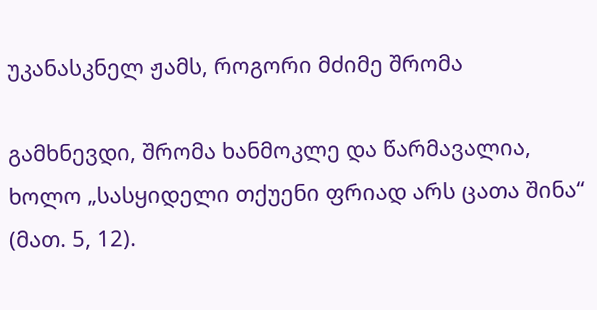უკანასკნელ ჟამს, როგორი მძიმე შრომა

გამხნევდი, შრომა ხანმოკლე და წარმავალია, ხოლო „სასყიდელი თქუენი ფრიად არს ცათა შინა“ (მათ. 5, 12).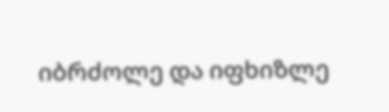იბრძოლე და იფხიზლე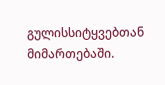გულისსიტყვებთან მიმართებაში.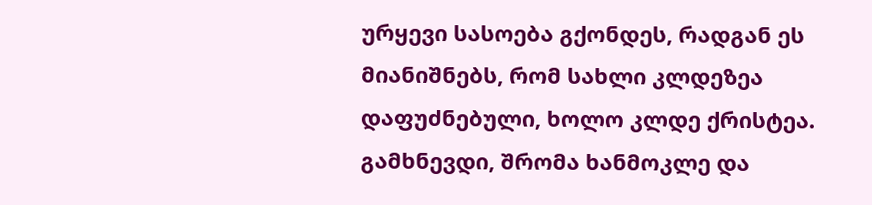ურყევი სასოება გქონდეს, რადგან ეს მიანიშნებს, რომ სახლი კლდეზეა დაფუძნებული, ხოლო კლდე ქრისტეა. გამხნევდი, შრომა ხანმოკლე და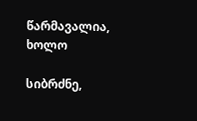წარმავალია, ხოლო

სიბრძნე,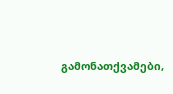გამონათქვამები,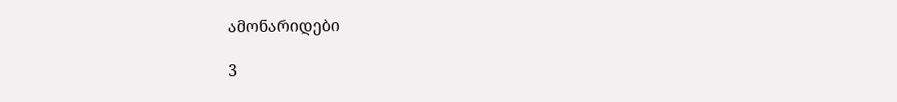ამონარიდები

3